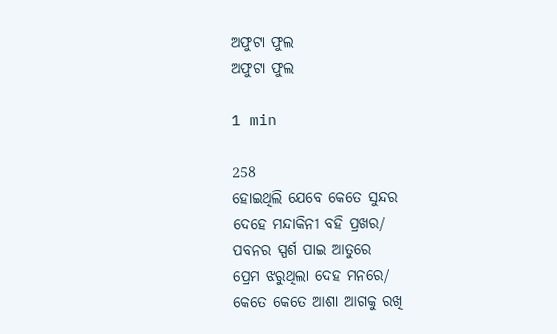ଅଫୁଟା ଫୁଲ
ଅଫୁଟା ଫୁଲ

1 min

258
ହୋଇଥିଲି ଯେବେ କେତେ ସୁନ୍ଦର
ଦେହେ ମନ୍ଦାକିନୀ ବହି ପ୍ରଖର/
ପବନର ସ୍ପର୍ଶ ପାଇ ଆତୁରେ
ପ୍ରେମ ଝରୁଥିଲା ଦେହ ମନରେ/
କେତେ କେତେ ଆଶା ଆଗକୁ ରଖି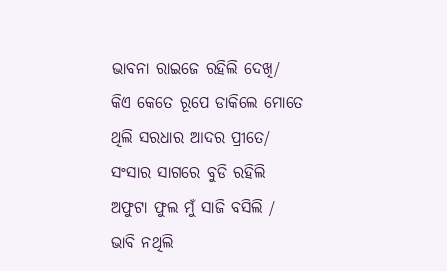ଭାବନା ରାଇଜେ ରହିଲି ଦେଖି/
କିଏ କେତେ ରୂପେ ଡାକିଲେ ମୋତେ
ଥିଲି ସରଧାର ଆଦର ପ୍ରୀତେ/
ସଂସାର ସାଗରେ ବୁଡି ରହିଲି
ଅଫୁଟା ଫୁଲ ମୁଁ ସାଜି ବସିଲି /
ଭାବି ନଥିଲି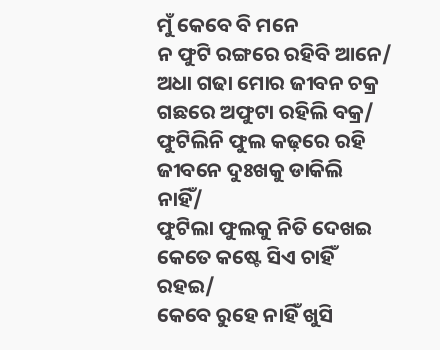ମୁଁ କେବେ ବି ମନେ
ନ ଫୁଟି ରଙ୍ଗରେ ରହିବି ଆନେ/
ଅଧା ଗଢା ମୋର ଜୀବନ ଚକ୍ର
ଗଛରେ ଅଫୁଟା ରହିଲି ବକ୍ର/
ଫୁଟିଲିନି ଫୁଲ କଢ଼ରେ ରହି
ଜୀବନେ ଦୁଃଖକୁ ଡାକିଲି ନାହିଁ/
ଫୁଟିଲା ଫୁଲକୁ ନିତି ଦେଖଇ
କେତେ କଷ୍ଟେ ସିଏ ଚାହିଁ ରହଇ/
କେବେ ରୁହେ ନାହିଁ ଖୁସି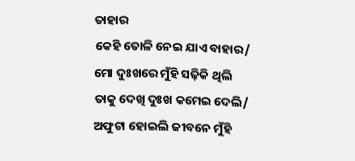ତାହାର
କେହି ତୋଳି ନେଇ ଯାଏ ବାହାର/
ମୋ ଦୁଃଖରେ ମୁଁହି ସଢ଼ିକି ଥିଲି
ତାକୁ ଦେଖି ଦୁଃଖ କମେଇ ଦେଲି/
ଅଫୁଟା ହୋଇଲି ଜୀବନେ ମୁଁହି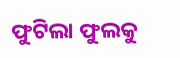ଫୁଟିଲା ଫୁଲକୁ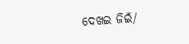ଦେଖଇ ଜିଇଁ/